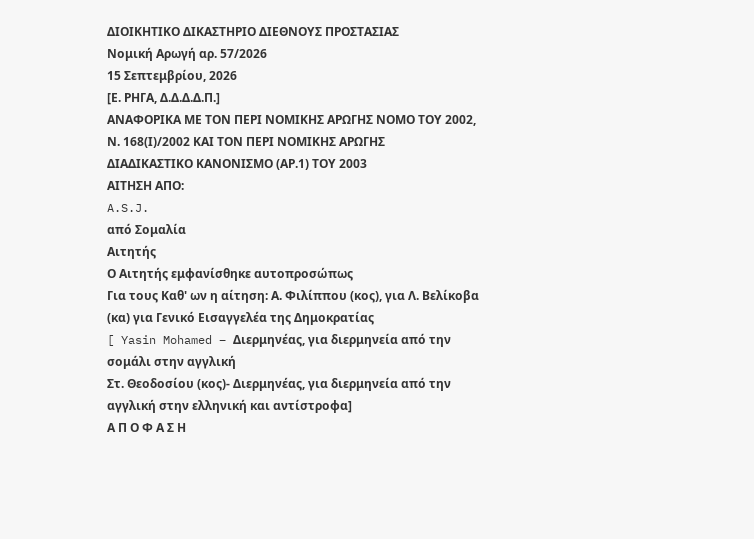ΔΙΟΙΚΗΤΙΚΟ ΔΙΚΑΣΤΗΡΙΟ ΔΙΕΘΝΟΥΣ ΠΡΟΣΤΑΣΙΑΣ
Νομική Αρωγή αρ. 57/2026
15 Σεπτεμβρίου, 2026
[Ε. ΡΗΓΑ, Δ.Δ.Δ.Δ.Π.]
ΑΝΑΦΟΡΙΚΑ ΜΕ ΤΟΝ ΠΕΡΙ ΝΟΜΙΚΗΣ ΑΡΩΓΗΣ ΝΟΜΟ ΤΟΥ 2002,
Ν. 168(Ι)/2002 ΚΑΙ ΤΟΝ ΠΕΡΙ ΝΟΜΙΚΗΣ ΑΡΩΓΗΣ
ΔΙΑΔΙΚΑΣΤΙΚΟ ΚΑΝΟΝΙΣΜΟ (ΑΡ.1) ΤΟΥ 2003
ΑΙΤΗΣΗ ΑΠΟ:
A.S.J.
από Σομαλία
Αιτητής
Ο Αιτητής εμφανίσθηκε αυτοπροσώπως
Για τους Καθ' ων η αίτηση: Α. Φιλίππου (κος), για Λ. Βελίκοβα (κα) για Γενικό Εισαγγελέα της Δημοκρατίας
[ Yasin Mohamed – Διερμηνέας, για διερμηνεία από την σομάλι στην αγγλική
Στ. Θεοδοσίου (κος)- Διερμηνέας, για διερμηνεία από την αγγλική στην ελληνική και αντίστροφα]
Α Π Ο Φ Α Σ Η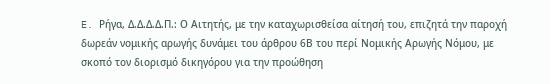E. Ρήγα, Δ.Δ.Δ.Δ.Π.: Ο Αιτητής, με την καταχωρισθείσα αίτησή του, επιζητά την παροχή δωρεάν νομικής αρωγής δυνάμει του άρθρου 6Β του περί Νομικής Αρωγής Νόμου, με σκοπό τον διορισμό δικηγόρου για την προώθηση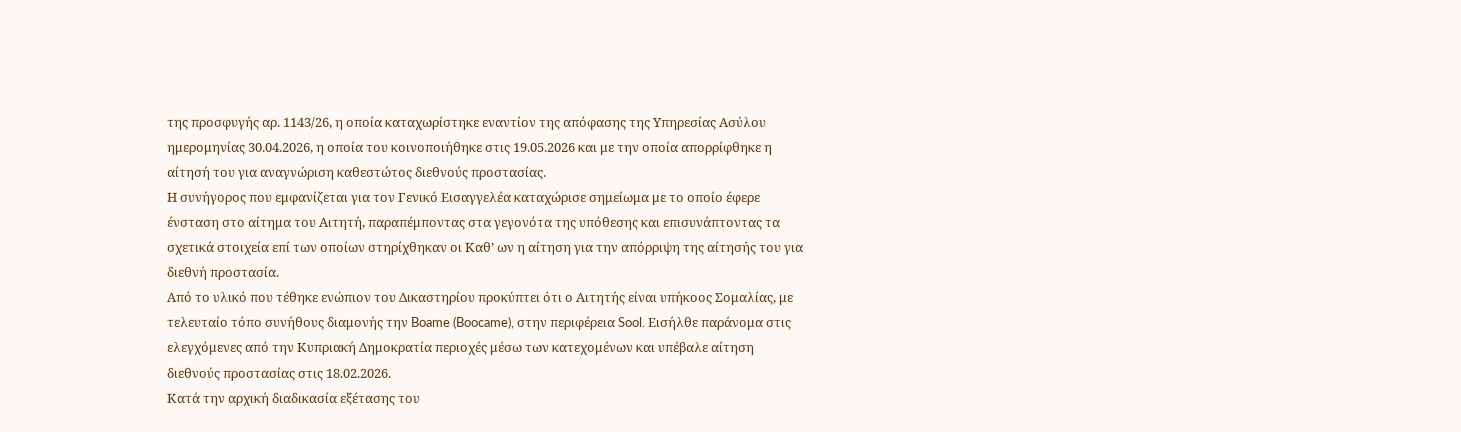της προσφυγής αρ. 1143/26, η οποία καταχωρίστηκε εναντίον της απόφασης της Υπηρεσίας Ασύλου ημερομηνίας 30.04.2026, η οποία του κοινοποιήθηκε στις 19.05.2026 και με την οποία απορρίφθηκε η αίτησή του για αναγνώριση καθεστώτος διεθνούς προστασίας.
Η συνήγορος που εμφανίζεται για τον Γενικό Εισαγγελέα καταχώρισε σημείωμα με το οποίο έφερε ένσταση στο αίτημα του Αιτητή, παραπέμποντας στα γεγονότα της υπόθεσης και επισυνάπτοντας τα σχετικά στοιχεία επί των οποίων στηρίχθηκαν οι Καθ’ ων η αίτηση για την απόρριψη της αίτησής του για διεθνή προστασία.
Από το υλικό που τέθηκε ενώπιον του Δικαστηρίου προκύπτει ότι ο Αιτητής είναι υπήκοος Σομαλίας, με τελευταίο τόπο συνήθους διαμονής την Boame (Boocame), στην περιφέρεια Sool. Εισήλθε παράνομα στις ελεγχόμενες από την Κυπριακή Δημοκρατία περιοχές μέσω των κατεχομένων και υπέβαλε αίτηση διεθνούς προστασίας στις 18.02.2026.
Κατά την αρχική διαδικασία εξέτασης του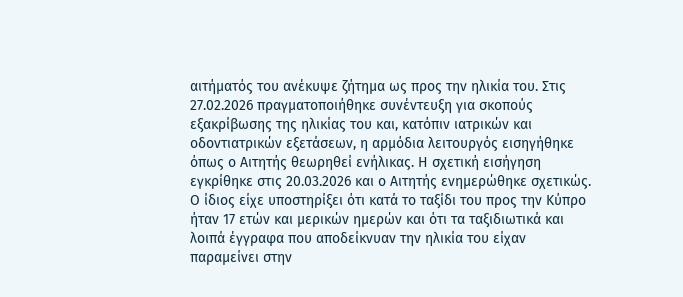αιτήματός του ανέκυψε ζήτημα ως προς την ηλικία του. Στις 27.02.2026 πραγματοποιήθηκε συνέντευξη για σκοπούς εξακρίβωσης της ηλικίας του και, κατόπιν ιατρικών και οδοντιατρικών εξετάσεων, η αρμόδια λειτουργός εισηγήθηκε όπως ο Αιτητής θεωρηθεί ενήλικας. Η σχετική εισήγηση εγκρίθηκε στις 20.03.2026 και ο Αιτητής ενημερώθηκε σχετικώς. Ο ίδιος είχε υποστηρίξει ότι κατά το ταξίδι του προς την Κύπρο ήταν 17 ετών και μερικών ημερών και ότι τα ταξιδιωτικά και λοιπά έγγραφα που αποδείκνυαν την ηλικία του είχαν παραμείνει στην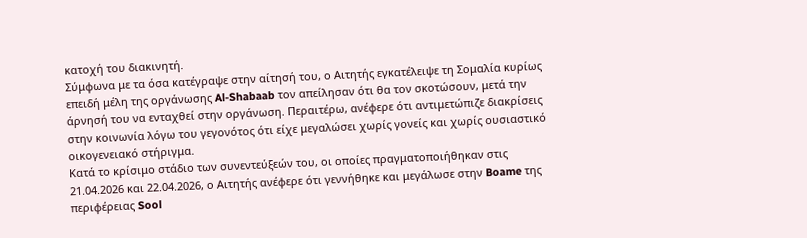κατοχή του διακινητή.
Σύμφωνα με τα όσα κατέγραψε στην αίτησή του, ο Αιτητής εγκατέλειψε τη Σομαλία κυρίως επειδή μέλη της οργάνωσης Al-Shabaab τον απείλησαν ότι θα τον σκοτώσουν, μετά την άρνησή του να ενταχθεί στην οργάνωση. Περαιτέρω, ανέφερε ότι αντιμετώπιζε διακρίσεις στην κοινωνία λόγω του γεγονότος ότι είχε μεγαλώσει χωρίς γονείς και χωρίς ουσιαστικό οικογενειακό στήριγμα.
Κατά το κρίσιμο στάδιο των συνεντεύξεών του, οι οποίες πραγματοποιήθηκαν στις 21.04.2026 και 22.04.2026, ο Αιτητής ανέφερε ότι γεννήθηκε και μεγάλωσε στην Boame της περιφέρειας Sool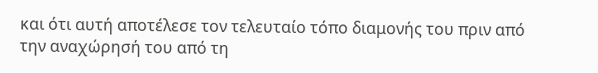και ότι αυτή αποτέλεσε τον τελευταίο τόπο διαμονής του πριν από την αναχώρησή του από τη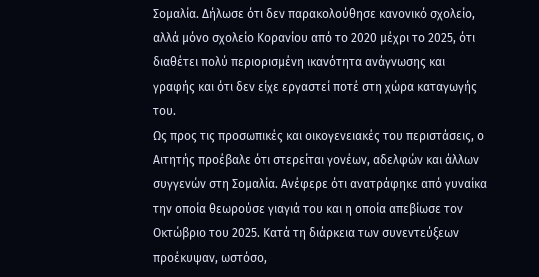Σομαλία. Δήλωσε ότι δεν παρακολούθησε κανονικό σχολείο, αλλά μόνο σχολείο Κορανίου από το 2020 μέχρι το 2025, ότι διαθέτει πολύ περιορισμένη ικανότητα ανάγνωσης και γραφής και ότι δεν είχε εργαστεί ποτέ στη χώρα καταγωγής του.
Ως προς τις προσωπικές και οικογενειακές του περιστάσεις, ο Αιτητής προέβαλε ότι στερείται γονέων, αδελφών και άλλων συγγενών στη Σομαλία. Ανέφερε ότι ανατράφηκε από γυναίκα την οποία θεωρούσε γιαγιά του και η οποία απεβίωσε τον Οκτώβριο του 2025. Κατά τη διάρκεια των συνεντεύξεων προέκυψαν, ωστόσο,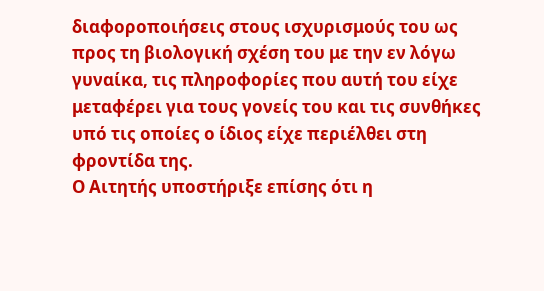διαφοροποιήσεις στους ισχυρισμούς του ως προς τη βιολογική σχέση του με την εν λόγω γυναίκα, τις πληροφορίες που αυτή του είχε μεταφέρει για τους γονείς του και τις συνθήκες υπό τις οποίες ο ίδιος είχε περιέλθει στη φροντίδα της.
Ο Αιτητής υποστήριξε επίσης ότι η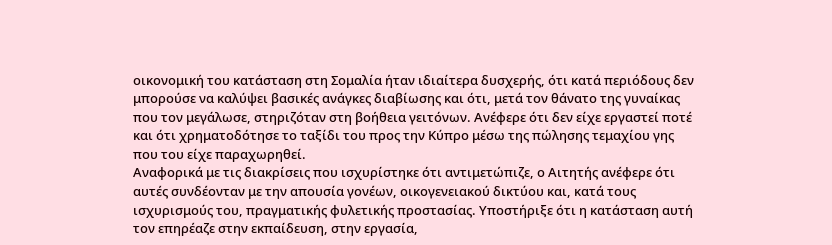οικονομική του κατάσταση στη Σομαλία ήταν ιδιαίτερα δυσχερής, ότι κατά περιόδους δεν μπορούσε να καλύψει βασικές ανάγκες διαβίωσης και ότι, μετά τον θάνατο της γυναίκας που τον μεγάλωσε, στηριζόταν στη βοήθεια γειτόνων. Ανέφερε ότι δεν είχε εργαστεί ποτέ και ότι χρηματοδότησε το ταξίδι του προς την Κύπρο μέσω της πώλησης τεμαχίου γης που του είχε παραχωρηθεί.
Αναφορικά με τις διακρίσεις που ισχυρίστηκε ότι αντιμετώπιζε, ο Αιτητής ανέφερε ότι αυτές συνδέονταν με την απουσία γονέων, οικογενειακού δικτύου και, κατά τους ισχυρισμούς του, πραγματικής φυλετικής προστασίας. Υποστήριξε ότι η κατάσταση αυτή τον επηρέαζε στην εκπαίδευση, στην εργασία,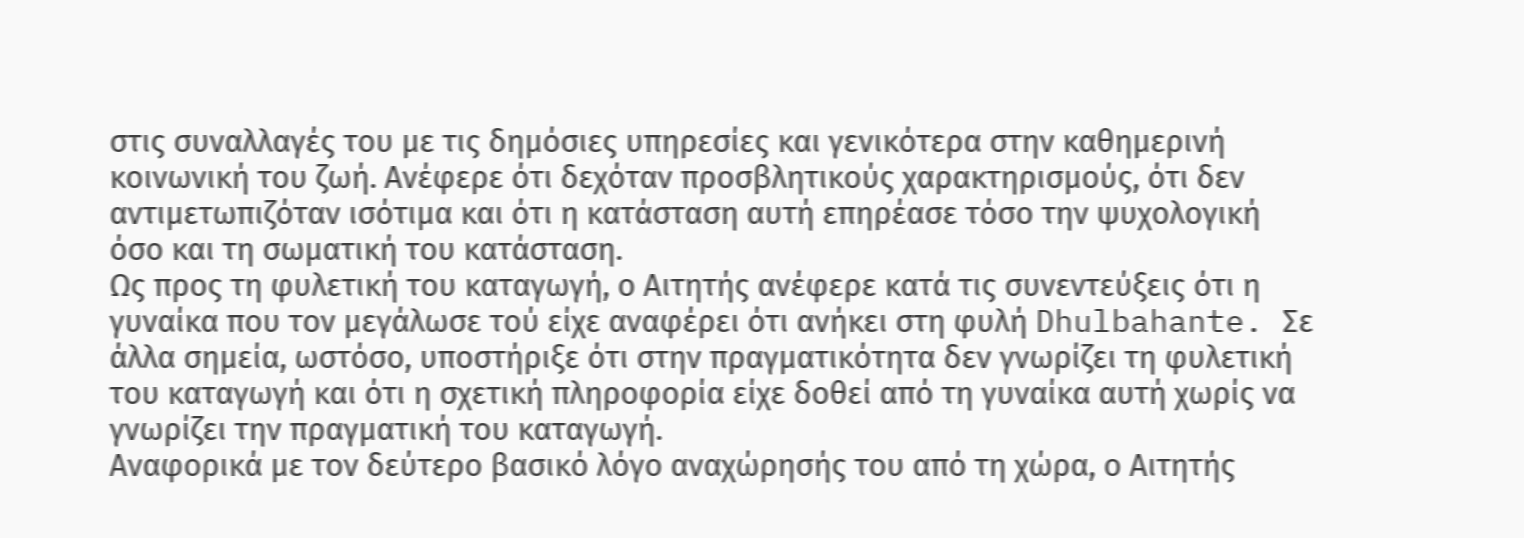στις συναλλαγές του με τις δημόσιες υπηρεσίες και γενικότερα στην καθημερινή κοινωνική του ζωή. Ανέφερε ότι δεχόταν προσβλητικούς χαρακτηρισμούς, ότι δεν αντιμετωπιζόταν ισότιμα και ότι η κατάσταση αυτή επηρέασε τόσο την ψυχολογική όσο και τη σωματική του κατάσταση.
Ως προς τη φυλετική του καταγωγή, ο Αιτητής ανέφερε κατά τις συνεντεύξεις ότι η γυναίκα που τον μεγάλωσε τού είχε αναφέρει ότι ανήκει στη φυλή Dhulbahante. Σε άλλα σημεία, ωστόσο, υποστήριξε ότι στην πραγματικότητα δεν γνωρίζει τη φυλετική του καταγωγή και ότι η σχετική πληροφορία είχε δοθεί από τη γυναίκα αυτή χωρίς να γνωρίζει την πραγματική του καταγωγή.
Αναφορικά με τον δεύτερο βασικό λόγο αναχώρησής του από τη χώρα, ο Αιτητής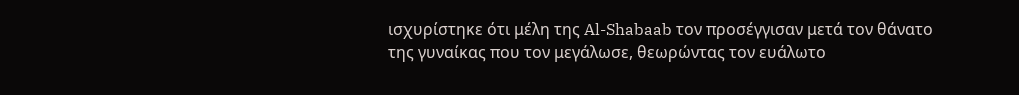ισχυρίστηκε ότι μέλη της Al-Shabaab τον προσέγγισαν μετά τον θάνατο της γυναίκας που τον μεγάλωσε, θεωρώντας τον ευάλωτο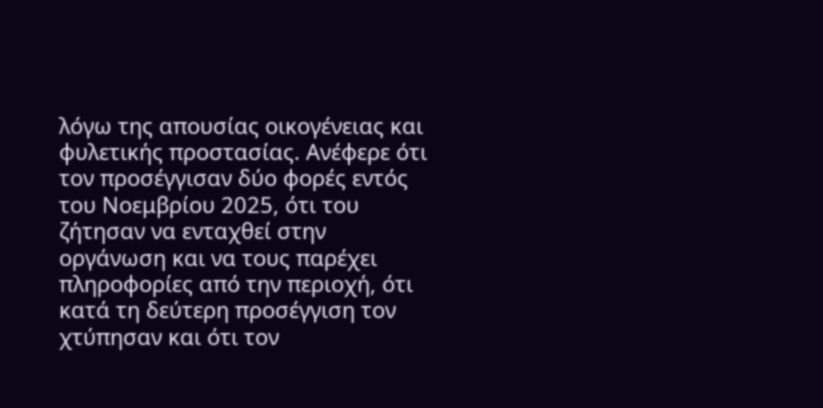λόγω της απουσίας οικογένειας και φυλετικής προστασίας. Ανέφερε ότι τον προσέγγισαν δύο φορές εντός του Νοεμβρίου 2025, ότι του ζήτησαν να ενταχθεί στην οργάνωση και να τους παρέχει πληροφορίες από την περιοχή, ότι κατά τη δεύτερη προσέγγιση τον χτύπησαν και ότι τον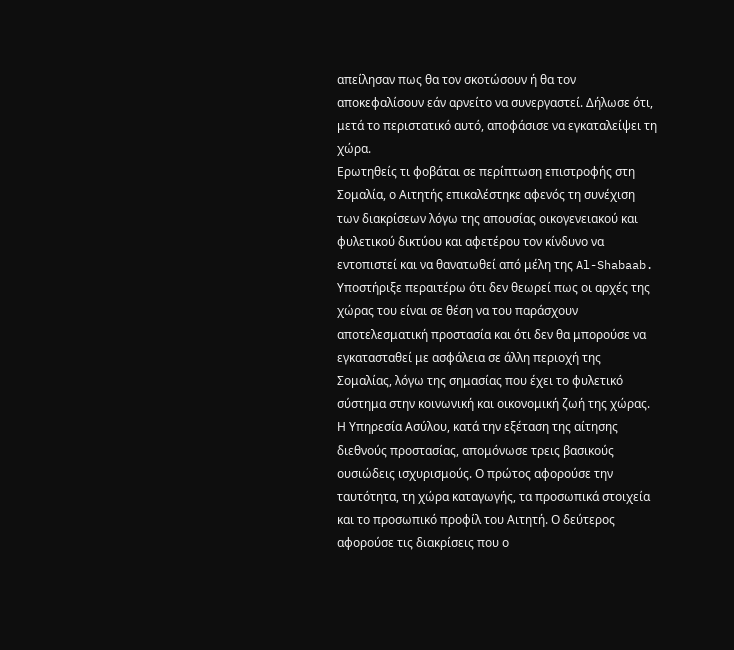απείλησαν πως θα τον σκοτώσουν ή θα τον αποκεφαλίσουν εάν αρνείτο να συνεργαστεί. Δήλωσε ότι, μετά το περιστατικό αυτό, αποφάσισε να εγκαταλείψει τη χώρα.
Ερωτηθείς τι φοβάται σε περίπτωση επιστροφής στη Σομαλία, ο Αιτητής επικαλέστηκε αφενός τη συνέχιση των διακρίσεων λόγω της απουσίας οικογενειακού και φυλετικού δικτύου και αφετέρου τον κίνδυνο να εντοπιστεί και να θανατωθεί από μέλη της Al-Shabaab. Υποστήριξε περαιτέρω ότι δεν θεωρεί πως οι αρχές της χώρας του είναι σε θέση να του παράσχουν αποτελεσματική προστασία και ότι δεν θα μπορούσε να εγκατασταθεί με ασφάλεια σε άλλη περιοχή της Σομαλίας, λόγω της σημασίας που έχει το φυλετικό σύστημα στην κοινωνική και οικονομική ζωή της χώρας.
Η Υπηρεσία Ασύλου, κατά την εξέταση της αίτησης διεθνούς προστασίας, απομόνωσε τρεις βασικούς ουσιώδεις ισχυρισμούς. Ο πρώτος αφορούσε την ταυτότητα, τη χώρα καταγωγής, τα προσωπικά στοιχεία και το προσωπικό προφίλ του Αιτητή. Ο δεύτερος αφορούσε τις διακρίσεις που ο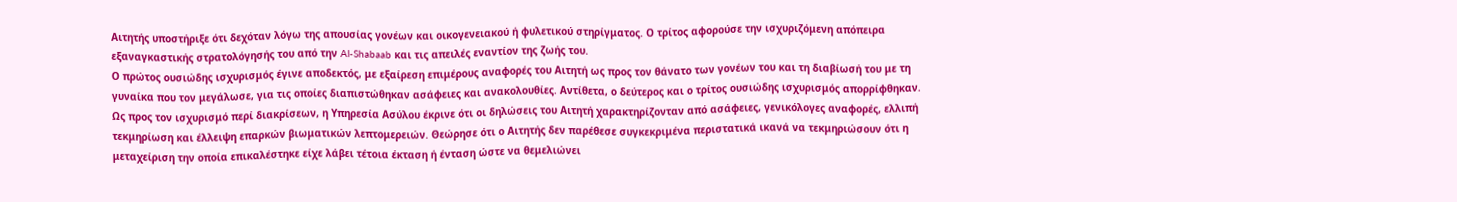Αιτητής υποστήριξε ότι δεχόταν λόγω της απουσίας γονέων και οικογενειακού ή φυλετικού στηρίγματος. Ο τρίτος αφορούσε την ισχυριζόμενη απόπειρα εξαναγκαστικής στρατολόγησής του από την Al-Shabaab και τις απειλές εναντίον της ζωής του.
Ο πρώτος ουσιώδης ισχυρισμός έγινε αποδεκτός, με εξαίρεση επιμέρους αναφορές του Αιτητή ως προς τον θάνατο των γονέων του και τη διαβίωσή του με τη γυναίκα που τον μεγάλωσε, για τις οποίες διαπιστώθηκαν ασάφειες και ανακολουθίες. Αντίθετα, ο δεύτερος και ο τρίτος ουσιώδης ισχυρισμός απορρίφθηκαν.
Ως προς τον ισχυρισμό περί διακρίσεων, η Υπηρεσία Ασύλου έκρινε ότι οι δηλώσεις του Αιτητή χαρακτηρίζονταν από ασάφειες, γενικόλογες αναφορές, ελλιπή τεκμηρίωση και έλλειψη επαρκών βιωματικών λεπτομερειών. Θεώρησε ότι ο Αιτητής δεν παρέθεσε συγκεκριμένα περιστατικά ικανά να τεκμηριώσουν ότι η μεταχείριση την οποία επικαλέστηκε είχε λάβει τέτοια έκταση ή ένταση ώστε να θεμελιώνει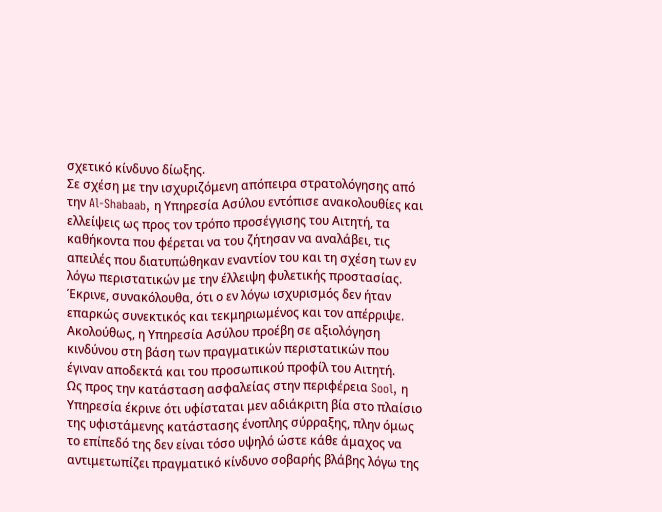σχετικό κίνδυνο δίωξης.
Σε σχέση με την ισχυριζόμενη απόπειρα στρατολόγησης από την Al-Shabaab, η Υπηρεσία Ασύλου εντόπισε ανακολουθίες και ελλείψεις ως προς τον τρόπο προσέγγισης του Αιτητή, τα καθήκοντα που φέρεται να του ζήτησαν να αναλάβει, τις απειλές που διατυπώθηκαν εναντίον του και τη σχέση των εν λόγω περιστατικών με την έλλειψη φυλετικής προστασίας. Έκρινε, συνακόλουθα, ότι ο εν λόγω ισχυρισμός δεν ήταν επαρκώς συνεκτικός και τεκμηριωμένος και τον απέρριψε.
Ακολούθως, η Υπηρεσία Ασύλου προέβη σε αξιολόγηση κινδύνου στη βάση των πραγματικών περιστατικών που έγιναν αποδεκτά και του προσωπικού προφίλ του Αιτητή.
Ως προς την κατάσταση ασφαλείας στην περιφέρεια Sool, η Υπηρεσία έκρινε ότι υφίσταται μεν αδιάκριτη βία στο πλαίσιο της υφιστάμενης κατάστασης ένοπλης σύρραξης, πλην όμως το επίπεδό της δεν είναι τόσο υψηλό ώστε κάθε άμαχος να αντιμετωπίζει πραγματικό κίνδυνο σοβαρής βλάβης λόγω της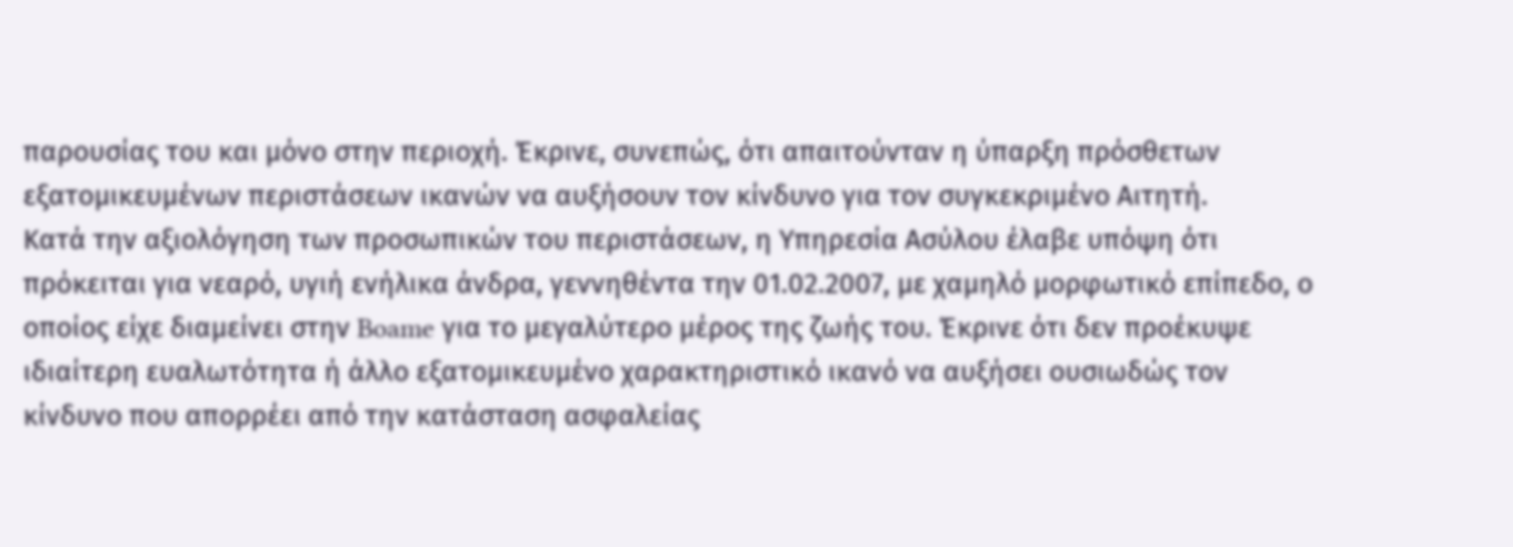παρουσίας του και μόνο στην περιοχή. Έκρινε, συνεπώς, ότι απαιτούνταν η ύπαρξη πρόσθετων εξατομικευμένων περιστάσεων ικανών να αυξήσουν τον κίνδυνο για τον συγκεκριμένο Αιτητή.
Κατά την αξιολόγηση των προσωπικών του περιστάσεων, η Υπηρεσία Ασύλου έλαβε υπόψη ότι πρόκειται για νεαρό, υγιή ενήλικα άνδρα, γεννηθέντα την 01.02.2007, με χαμηλό μορφωτικό επίπεδο, ο οποίος είχε διαμείνει στην Boame για το μεγαλύτερο μέρος της ζωής του. Έκρινε ότι δεν προέκυψε ιδιαίτερη ευαλωτότητα ή άλλο εξατομικευμένο χαρακτηριστικό ικανό να αυξήσει ουσιωδώς τον κίνδυνο που απορρέει από την κατάσταση ασφαλείας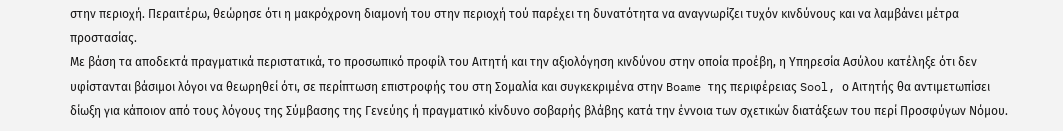στην περιοχή. Περαιτέρω, θεώρησε ότι η μακρόχρονη διαμονή του στην περιοχή τού παρέχει τη δυνατότητα να αναγνωρίζει τυχόν κινδύνους και να λαμβάνει μέτρα προστασίας.
Με βάση τα αποδεκτά πραγματικά περιστατικά, το προσωπικό προφίλ του Αιτητή και την αξιολόγηση κινδύνου στην οποία προέβη, η Υπηρεσία Ασύλου κατέληξε ότι δεν υφίστανται βάσιμοι λόγοι να θεωρηθεί ότι, σε περίπτωση επιστροφής του στη Σομαλία και συγκεκριμένα στην Boame της περιφέρειας Sool, ο Αιτητής θα αντιμετωπίσει δίωξη για κάποιον από τους λόγους της Σύμβασης της Γενεύης ή πραγματικό κίνδυνο σοβαρής βλάβης κατά την έννοια των σχετικών διατάξεων του περί Προσφύγων Νόμου.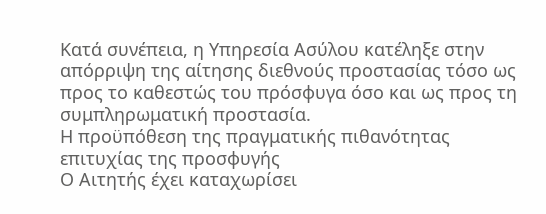Κατά συνέπεια, η Υπηρεσία Ασύλου κατέληξε στην απόρριψη της αίτησης διεθνούς προστασίας τόσο ως προς το καθεστώς του πρόσφυγα όσο και ως προς τη συμπληρωματική προστασία.
Η προϋπόθεση της πραγματικής πιθανότητας επιτυχίας της προσφυγής
Ο Αιτητής έχει καταχωρίσει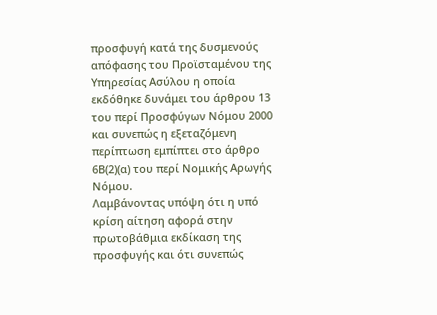προσφυγή κατά της δυσμενούς απόφασης του Προϊσταμένου της Υπηρεσίας Ασύλου η οποία εκδόθηκε δυνάμει του άρθρου 13 του περί Προσφύγων Νόμου 2000 και συνεπώς η εξεταζόμενη περίπτωση εμπίπτει στο άρθρο 6Β(2)(α) του περί Νομικής Αρωγής Νόμου.
Λαμβάνοντας υπόψη ότι η υπό κρίση αίτηση αφορά στην πρωτοβάθμια εκδίκαση της προσφυγής και ότι συνεπώς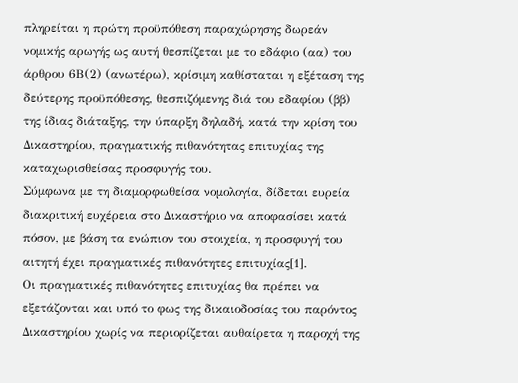πληρείται η πρώτη προϋπόθεση παραχώρησης δωρεάν νομικής αρωγής ως αυτή θεσπίζεται με το εδάφιο (αα) του άρθρου 6Β(2) (ανωτέρω), κρίσιμη καθίσταται η εξέταση της δεύτερης προϋπόθεσης, θεσπιζόμενης διά του εδαφίου (ββ) της ίδιας διάταξης, την ύπαρξη δηλαδή, κατά την κρίση του Δικαστηρίου, πραγματικής πιθανότητας επιτυχίας της καταχωρισθείσας προσφυγής του.
Σύμφωνα με τη διαμορφωθείσα νομολογία, δίδεται ευρεία διακριτική ευχέρεια στο Δικαστήριο να αποφασίσει κατά πόσον, με βάση τα ενώπιον του στοιχεία, η προσφυγή του αιτητή έχει πραγματικές πιθανότητες επιτυχίας[1].
Οι πραγματικές πιθανότητες επιτυχίας θα πρέπει να εξετάζονται και υπό το φως της δικαιοδοσίας του παρόντος Δικαστηρίου χωρίς να περιορίζεται αυθαίρετα η παροχή της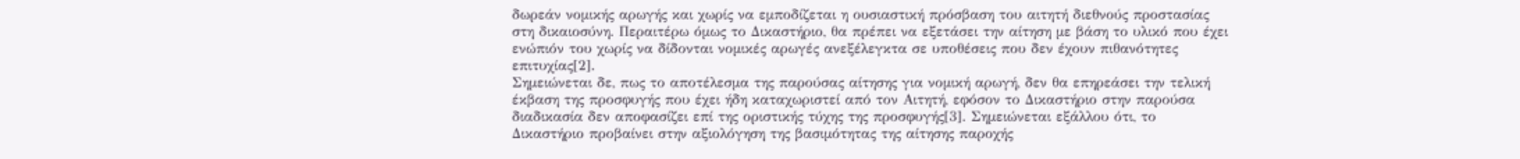δωρεάν νομικής αρωγής και χωρίς να εμποδίζεται η ουσιαστική πρόσβαση του αιτητή διεθνούς προστασίας στη δικαιοσύνη. Περαιτέρω όμως το Δικαστήριο, θα πρέπει να εξετάσει την αίτηση με βάση το υλικό που έχει ενώπιόν του χωρίς να δίδονται νομικές αρωγές ανεξέλεγκτα σε υποθέσεις που δεν έχουν πιθανότητες επιτυχίας[2].
Σημειώνεται δε, πως το αποτέλεσμα της παρούσας αίτησης για νομική αρωγή, δεν θα επηρεάσει την τελική έκβαση της προσφυγής που έχει ήδη καταχωριστεί από τον Αιτητή, εφόσον το Δικαστήριο στην παρούσα διαδικασία δεν αποφασίζει επί της οριστικής τύχης της προσφυγής[3]. Σημειώνεται εξάλλου ότι, το Δικαστήριο προβαίνει στην αξιολόγηση της βασιμότητας της αίτησης παροχής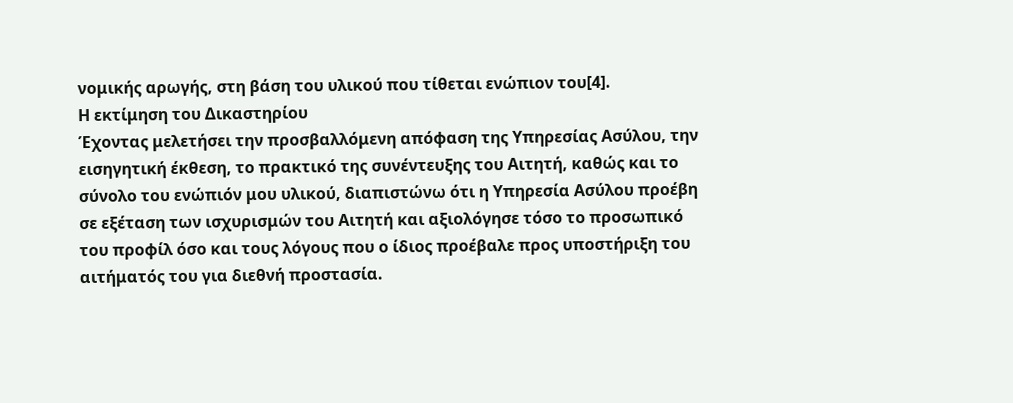νομικής αρωγής, στη βάση του υλικού που τίθεται ενώπιον του[4].
Η εκτίμηση του Δικαστηρίου
Έχοντας μελετήσει την προσβαλλόμενη απόφαση της Υπηρεσίας Ασύλου, την εισηγητική έκθεση, το πρακτικό της συνέντευξης του Αιτητή, καθώς και το σύνολο του ενώπιόν μου υλικού, διαπιστώνω ότι η Υπηρεσία Ασύλου προέβη σε εξέταση των ισχυρισμών του Αιτητή και αξιολόγησε τόσο το προσωπικό του προφίλ όσο και τους λόγους που ο ίδιος προέβαλε προς υποστήριξη του αιτήματός του για διεθνή προστασία.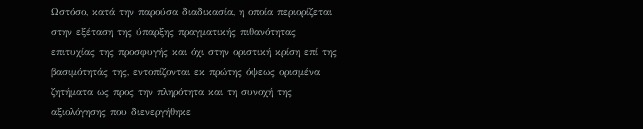Ωστόσο, κατά την παρούσα διαδικασία, η οποία περιορίζεται στην εξέταση της ύπαρξης πραγματικής πιθανότητας επιτυχίας της προσφυγής και όχι στην οριστική κρίση επί της βασιμότητάς της, εντοπίζονται εκ πρώτης όψεως ορισμένα ζητήματα ως προς την πληρότητα και τη συνοχή της αξιολόγησης που διενεργήθηκε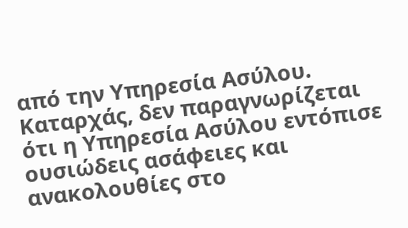από την Υπηρεσία Ασύλου.
Καταρχάς, δεν παραγνωρίζεται ότι η Υπηρεσία Ασύλου εντόπισε ουσιώδεις ασάφειες και ανακολουθίες στο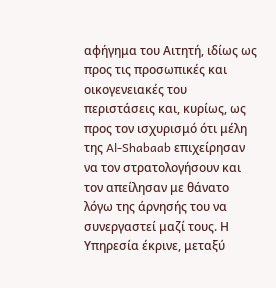αφήγημα του Αιτητή, ιδίως ως προς τις προσωπικές και οικογενειακές του περιστάσεις και, κυρίως, ως προς τον ισχυρισμό ότι μέλη της Al-Shabaab επιχείρησαν να τον στρατολογήσουν και τον απείλησαν με θάνατο λόγω της άρνησής του να συνεργαστεί μαζί τους. Η Υπηρεσία έκρινε, μεταξύ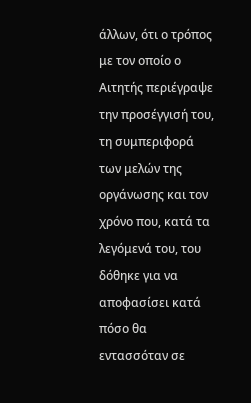άλλων, ότι ο τρόπος με τον οποίο ο Αιτητής περιέγραψε την προσέγγισή του, τη συμπεριφορά των μελών της οργάνωσης και τον χρόνο που, κατά τα λεγόμενά του, του δόθηκε για να αποφασίσει κατά πόσο θα εντασσόταν σε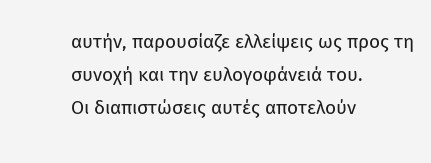αυτήν, παρουσίαζε ελλείψεις ως προς τη συνοχή και την ευλογοφάνειά του.
Οι διαπιστώσεις αυτές αποτελούν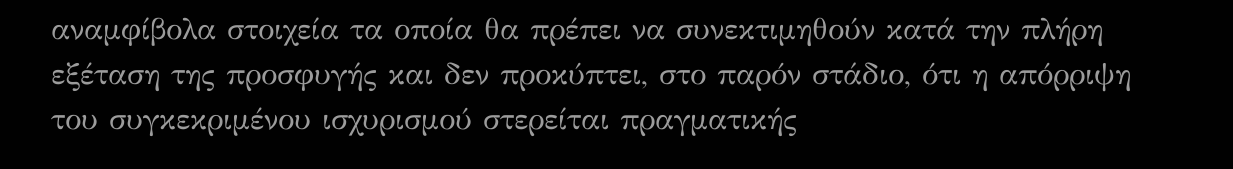αναμφίβολα στοιχεία τα οποία θα πρέπει να συνεκτιμηθούν κατά την πλήρη εξέταση της προσφυγής και δεν προκύπτει, στο παρόν στάδιο, ότι η απόρριψη του συγκεκριμένου ισχυρισμού στερείται πραγματικής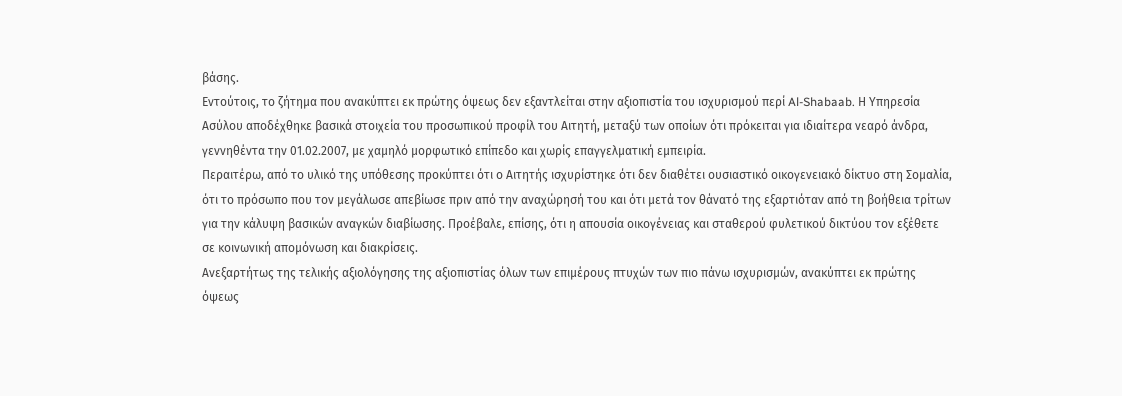βάσης.
Εντούτοις, το ζήτημα που ανακύπτει εκ πρώτης όψεως δεν εξαντλείται στην αξιοπιστία του ισχυρισμού περί Al-Shabaab. Η Υπηρεσία Ασύλου αποδέχθηκε βασικά στοιχεία του προσωπικού προφίλ του Αιτητή, μεταξύ των οποίων ότι πρόκειται για ιδιαίτερα νεαρό άνδρα, γεννηθέντα την 01.02.2007, με χαμηλό μορφωτικό επίπεδο και χωρίς επαγγελματική εμπειρία.
Περαιτέρω, από το υλικό της υπόθεσης προκύπτει ότι ο Αιτητής ισχυρίστηκε ότι δεν διαθέτει ουσιαστικό οικογενειακό δίκτυο στη Σομαλία, ότι το πρόσωπο που τον μεγάλωσε απεβίωσε πριν από την αναχώρησή του και ότι μετά τον θάνατό της εξαρτιόταν από τη βοήθεια τρίτων για την κάλυψη βασικών αναγκών διαβίωσης. Προέβαλε, επίσης, ότι η απουσία οικογένειας και σταθερού φυλετικού δικτύου τον εξέθετε σε κοινωνική απομόνωση και διακρίσεις.
Ανεξαρτήτως της τελικής αξιολόγησης της αξιοπιστίας όλων των επιμέρους πτυχών των πιο πάνω ισχυρισμών, ανακύπτει εκ πρώτης όψεως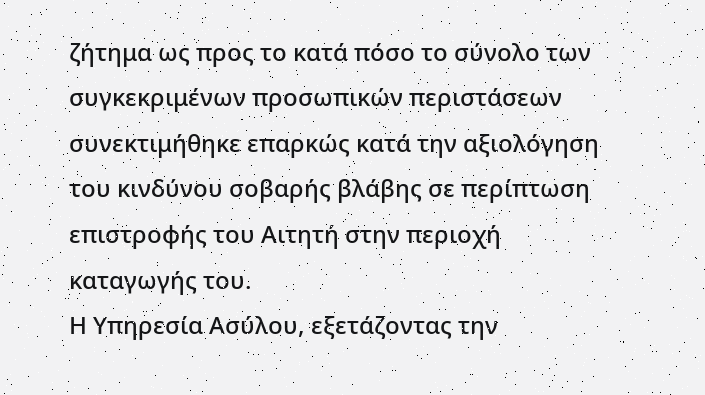ζήτημα ως προς το κατά πόσο το σύνολο των συγκεκριμένων προσωπικών περιστάσεων συνεκτιμήθηκε επαρκώς κατά την αξιολόγηση του κινδύνου σοβαρής βλάβης σε περίπτωση επιστροφής του Αιτητή στην περιοχή καταγωγής του.
Η Υπηρεσία Ασύλου, εξετάζοντας την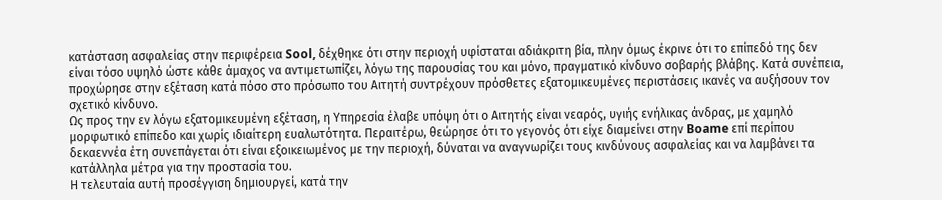κατάσταση ασφαλείας στην περιφέρεια Sool, δέχθηκε ότι στην περιοχή υφίσταται αδιάκριτη βία, πλην όμως έκρινε ότι το επίπεδό της δεν είναι τόσο υψηλό ώστε κάθε άμαχος να αντιμετωπίζει, λόγω της παρουσίας του και μόνο, πραγματικό κίνδυνο σοβαρής βλάβης. Κατά συνέπεια, προχώρησε στην εξέταση κατά πόσο στο πρόσωπο του Αιτητή συντρέχουν πρόσθετες εξατομικευμένες περιστάσεις ικανές να αυξήσουν τον σχετικό κίνδυνο.
Ως προς την εν λόγω εξατομικευμένη εξέταση, η Υπηρεσία έλαβε υπόψη ότι ο Αιτητής είναι νεαρός, υγιής ενήλικας άνδρας, με χαμηλό μορφωτικό επίπεδο και χωρίς ιδιαίτερη ευαλωτότητα. Περαιτέρω, θεώρησε ότι το γεγονός ότι είχε διαμείνει στην Boame επί περίπου δεκαεννέα έτη συνεπάγεται ότι είναι εξοικειωμένος με την περιοχή, δύναται να αναγνωρίζει τους κινδύνους ασφαλείας και να λαμβάνει τα κατάλληλα μέτρα για την προστασία του.
Η τελευταία αυτή προσέγγιση δημιουργεί, κατά την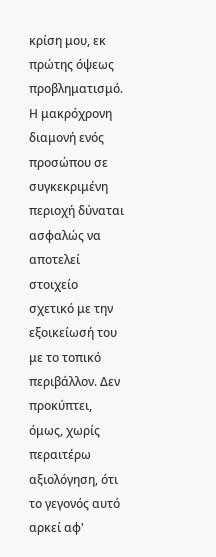κρίση μου, εκ πρώτης όψεως προβληματισμό. Η μακρόχρονη διαμονή ενός προσώπου σε συγκεκριμένη περιοχή δύναται ασφαλώς να αποτελεί στοιχείο σχετικό με την εξοικείωσή του με το τοπικό περιβάλλον. Δεν προκύπτει, όμως, χωρίς περαιτέρω αξιολόγηση, ότι το γεγονός αυτό αρκεί αφ'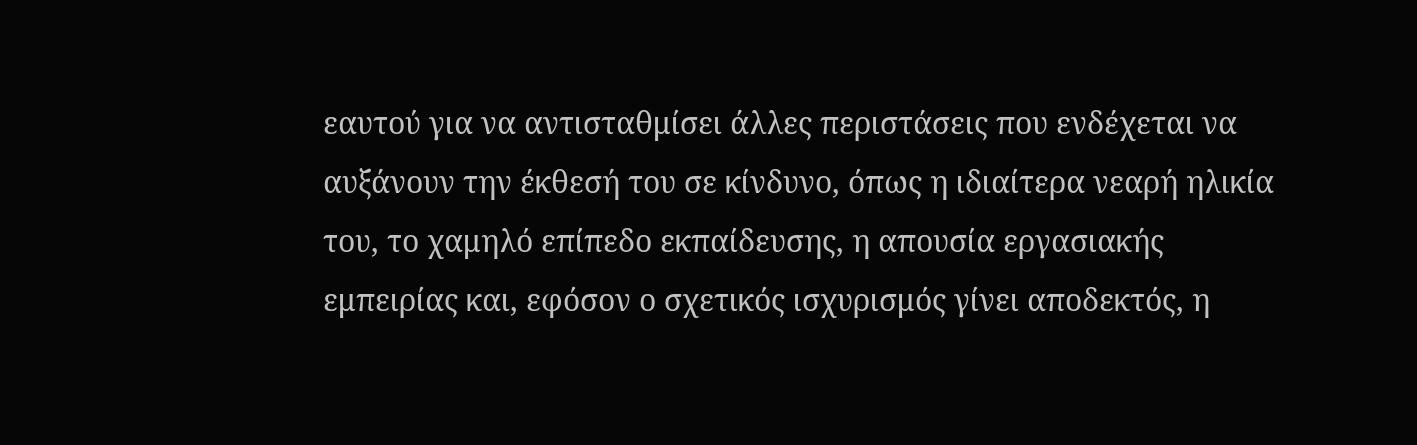εαυτού για να αντισταθμίσει άλλες περιστάσεις που ενδέχεται να αυξάνουν την έκθεσή του σε κίνδυνο, όπως η ιδιαίτερα νεαρή ηλικία του, το χαμηλό επίπεδο εκπαίδευσης, η απουσία εργασιακής εμπειρίας και, εφόσον ο σχετικός ισχυρισμός γίνει αποδεκτός, η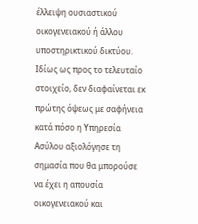έλλειψη ουσιαστικού οικογενειακού ή άλλου υποστηρικτικού δικτύου.
Ιδίως ως προς το τελευταίο στοιχείο, δεν διαφαίνεται εκ πρώτης όψεως με σαφήνεια κατά πόσο η Υπηρεσία Ασύλου αξιολόγησε τη σημασία που θα μπορούσε να έχει η απουσία οικογενειακού και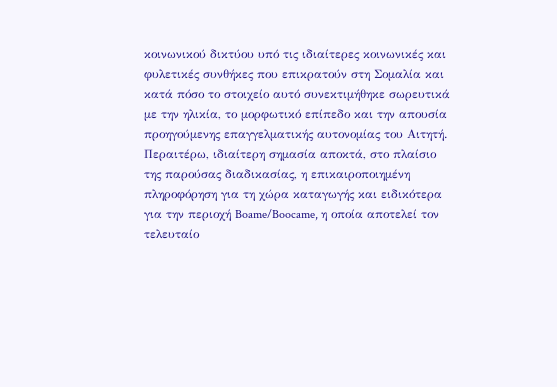κοινωνικού δικτύου υπό τις ιδιαίτερες κοινωνικές και φυλετικές συνθήκες που επικρατούν στη Σομαλία και κατά πόσο το στοιχείο αυτό συνεκτιμήθηκε σωρευτικά με την ηλικία, το μορφωτικό επίπεδο και την απουσία προηγούμενης επαγγελματικής αυτονομίας του Αιτητή.
Περαιτέρω, ιδιαίτερη σημασία αποκτά, στο πλαίσιο της παρούσας διαδικασίας, η επικαιροποιημένη πληροφόρηση για τη χώρα καταγωγής και ειδικότερα για την περιοχή Boame/Boocame, η οποία αποτελεί τον τελευταίο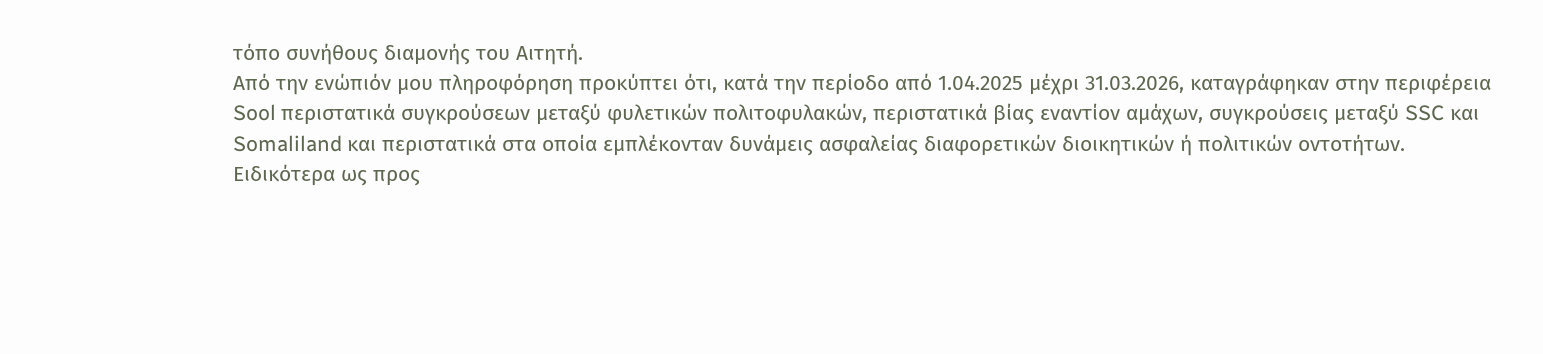τόπο συνήθους διαμονής του Αιτητή.
Από την ενώπιόν μου πληροφόρηση προκύπτει ότι, κατά την περίοδο από 1.04.2025 μέχρι 31.03.2026, καταγράφηκαν στην περιφέρεια Sool περιστατικά συγκρούσεων μεταξύ φυλετικών πολιτοφυλακών, περιστατικά βίας εναντίον αμάχων, συγκρούσεις μεταξύ SSC και Somaliland και περιστατικά στα οποία εμπλέκονταν δυνάμεις ασφαλείας διαφορετικών διοικητικών ή πολιτικών οντοτήτων.
Ειδικότερα ως προς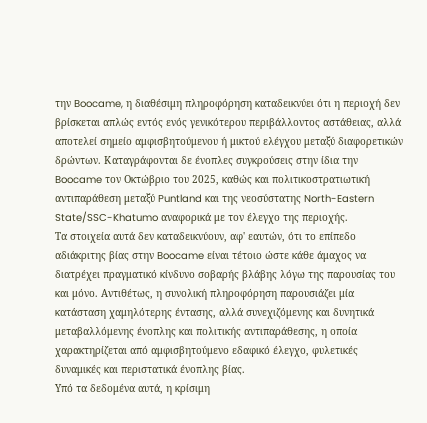την Boocame, η διαθέσιμη πληροφόρηση καταδεικνύει ότι η περιοχή δεν βρίσκεται απλώς εντός ενός γενικότερου περιβάλλοντος αστάθειας, αλλά αποτελεί σημείο αμφισβητούμενου ή μικτού ελέγχου μεταξύ διαφορετικών δρώντων. Καταγράφονται δε ένοπλες συγκρούσεις στην ίδια την Boocame τον Οκτώβριο του 2025, καθώς και πολιτικοστρατιωτική αντιπαράθεση μεταξύ Puntland και της νεοσύστατης North-Eastern State/SSC-Khatumo αναφορικά με τον έλεγχο της περιοχής.
Τα στοιχεία αυτά δεν καταδεικνύουν, αφ' εαυτών, ότι το επίπεδο αδιάκριτης βίας στην Boocame είναι τέτοιο ώστε κάθε άμαχος να διατρέχει πραγματικό κίνδυνο σοβαρής βλάβης λόγω της παρουσίας του και μόνο. Αντιθέτως, η συνολική πληροφόρηση παρουσιάζει μία κατάσταση χαμηλότερης έντασης, αλλά συνεχιζόμενης και δυνητικά μεταβαλλόμενης ένοπλης και πολιτικής αντιπαράθεσης, η οποία χαρακτηρίζεται από αμφισβητούμενο εδαφικό έλεγχο, φυλετικές δυναμικές και περιστατικά ένοπλης βίας.
Υπό τα δεδομένα αυτά, η κρίσιμη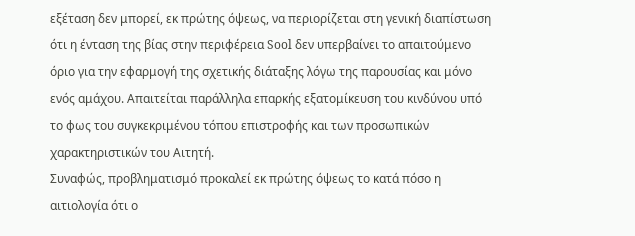εξέταση δεν μπορεί, εκ πρώτης όψεως, να περιορίζεται στη γενική διαπίστωση ότι η ένταση της βίας στην περιφέρεια Sool δεν υπερβαίνει το απαιτούμενο όριο για την εφαρμογή της σχετικής διάταξης λόγω της παρουσίας και μόνο ενός αμάχου. Απαιτείται παράλληλα επαρκής εξατομίκευση του κινδύνου υπό το φως του συγκεκριμένου τόπου επιστροφής και των προσωπικών χαρακτηριστικών του Αιτητή.
Συναφώς, προβληματισμό προκαλεί εκ πρώτης όψεως το κατά πόσο η αιτιολογία ότι ο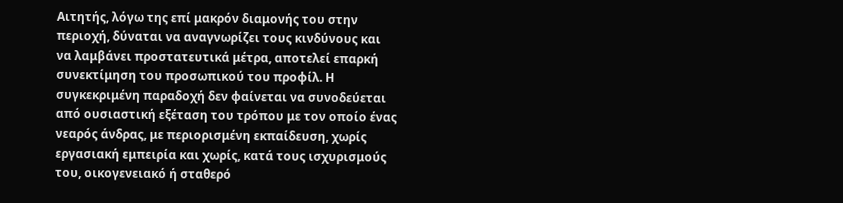Αιτητής, λόγω της επί μακρόν διαμονής του στην περιοχή, δύναται να αναγνωρίζει τους κινδύνους και να λαμβάνει προστατευτικά μέτρα, αποτελεί επαρκή συνεκτίμηση του προσωπικού του προφίλ. Η συγκεκριμένη παραδοχή δεν φαίνεται να συνοδεύεται από ουσιαστική εξέταση του τρόπου με τον οποίο ένας νεαρός άνδρας, με περιορισμένη εκπαίδευση, χωρίς εργασιακή εμπειρία και χωρίς, κατά τους ισχυρισμούς του, οικογενειακό ή σταθερό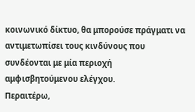κοινωνικό δίκτυο, θα μπορούσε πράγματι να αντιμετωπίσει τους κινδύνους που συνδέονται με μία περιοχή αμφισβητούμενου ελέγχου.
Περαιτέρω,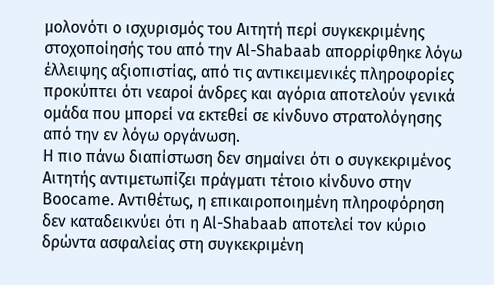μολονότι ο ισχυρισμός του Αιτητή περί συγκεκριμένης στοχοποίησής του από την Al-Shabaab απορρίφθηκε λόγω έλλειψης αξιοπιστίας, από τις αντικειμενικές πληροφορίες προκύπτει ότι νεαροί άνδρες και αγόρια αποτελούν γενικά ομάδα που μπορεί να εκτεθεί σε κίνδυνο στρατολόγησης από την εν λόγω οργάνωση.
Η πιο πάνω διαπίστωση δεν σημαίνει ότι ο συγκεκριμένος Αιτητής αντιμετωπίζει πράγματι τέτοιο κίνδυνο στην Boocame. Αντιθέτως, η επικαιροποιημένη πληροφόρηση δεν καταδεικνύει ότι η Al-Shabaab αποτελεί τον κύριο δρώντα ασφαλείας στη συγκεκριμένη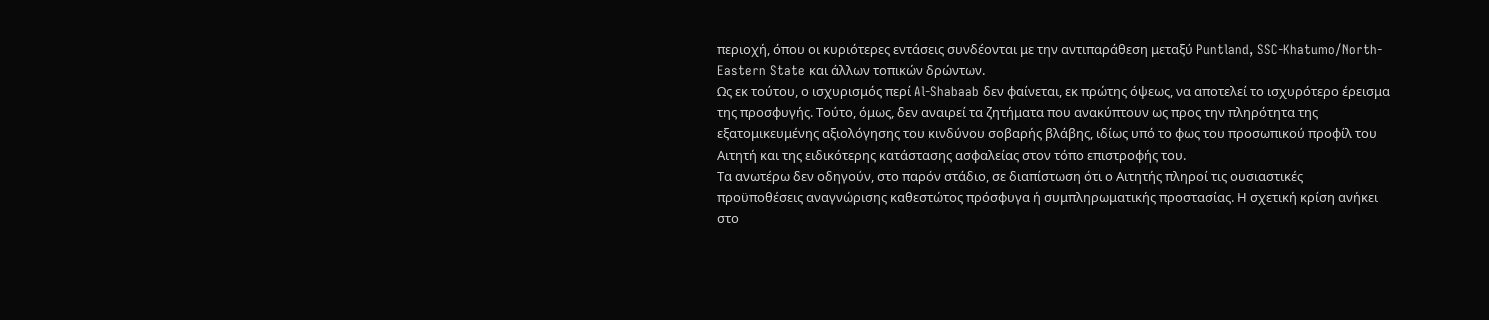περιοχή, όπου οι κυριότερες εντάσεις συνδέονται με την αντιπαράθεση μεταξύ Puntland, SSC-Khatumo/North-Eastern State και άλλων τοπικών δρώντων.
Ως εκ τούτου, ο ισχυρισμός περί Al-Shabaab δεν φαίνεται, εκ πρώτης όψεως, να αποτελεί το ισχυρότερο έρεισμα της προσφυγής. Τούτο, όμως, δεν αναιρεί τα ζητήματα που ανακύπτουν ως προς την πληρότητα της εξατομικευμένης αξιολόγησης του κινδύνου σοβαρής βλάβης, ιδίως υπό το φως του προσωπικού προφίλ του Αιτητή και της ειδικότερης κατάστασης ασφαλείας στον τόπο επιστροφής του.
Τα ανωτέρω δεν οδηγούν, στο παρόν στάδιο, σε διαπίστωση ότι ο Αιτητής πληροί τις ουσιαστικές προϋποθέσεις αναγνώρισης καθεστώτος πρόσφυγα ή συμπληρωματικής προστασίας. Η σχετική κρίση ανήκει στο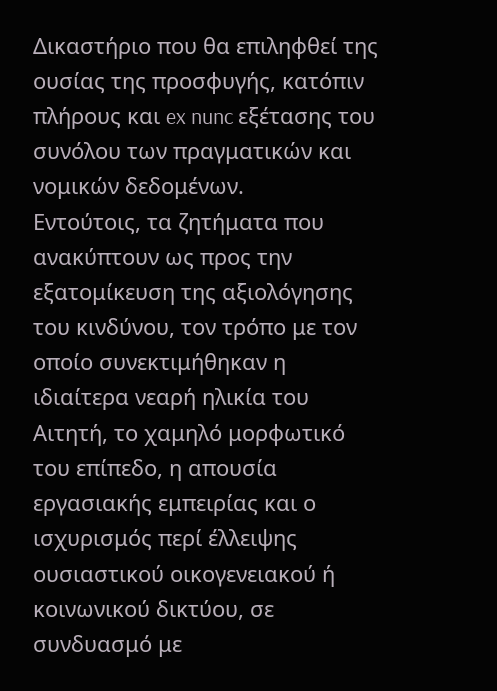Δικαστήριο που θα επιληφθεί της ουσίας της προσφυγής, κατόπιν πλήρους και ex nunc εξέτασης του συνόλου των πραγματικών και νομικών δεδομένων.
Εντούτοις, τα ζητήματα που ανακύπτουν ως προς την εξατομίκευση της αξιολόγησης του κινδύνου, τον τρόπο με τον οποίο συνεκτιμήθηκαν η ιδιαίτερα νεαρή ηλικία του Αιτητή, το χαμηλό μορφωτικό του επίπεδο, η απουσία εργασιακής εμπειρίας και ο ισχυρισμός περί έλλειψης ουσιαστικού οικογενειακού ή κοινωνικού δικτύου, σε συνδυασμό με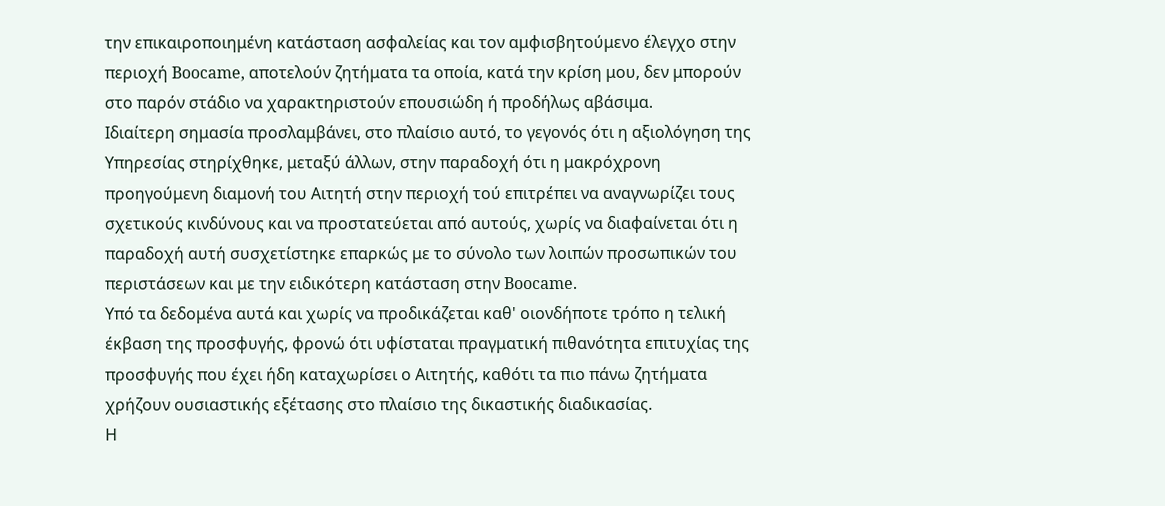την επικαιροποιημένη κατάσταση ασφαλείας και τον αμφισβητούμενο έλεγχο στην περιοχή Boocame, αποτελούν ζητήματα τα οποία, κατά την κρίση μου, δεν μπορούν στο παρόν στάδιο να χαρακτηριστούν επουσιώδη ή προδήλως αβάσιμα.
Ιδιαίτερη σημασία προσλαμβάνει, στο πλαίσιο αυτό, το γεγονός ότι η αξιολόγηση της Υπηρεσίας στηρίχθηκε, μεταξύ άλλων, στην παραδοχή ότι η μακρόχρονη προηγούμενη διαμονή του Αιτητή στην περιοχή τού επιτρέπει να αναγνωρίζει τους σχετικούς κινδύνους και να προστατεύεται από αυτούς, χωρίς να διαφαίνεται ότι η παραδοχή αυτή συσχετίστηκε επαρκώς με το σύνολο των λοιπών προσωπικών του περιστάσεων και με την ειδικότερη κατάσταση στην Boocame.
Υπό τα δεδομένα αυτά και χωρίς να προδικάζεται καθ' οιονδήποτε τρόπο η τελική έκβαση της προσφυγής, φρονώ ότι υφίσταται πραγματική πιθανότητα επιτυχίας της προσφυγής που έχει ήδη καταχωρίσει ο Αιτητής, καθότι τα πιο πάνω ζητήματα χρήζουν ουσιαστικής εξέτασης στο πλαίσιο της δικαστικής διαδικασίας.
Η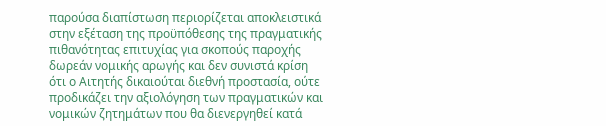παρούσα διαπίστωση περιορίζεται αποκλειστικά στην εξέταση της προϋπόθεσης της πραγματικής πιθανότητας επιτυχίας για σκοπούς παροχής δωρεάν νομικής αρωγής και δεν συνιστά κρίση ότι ο Αιτητής δικαιούται διεθνή προστασία, ούτε προδικάζει την αξιολόγηση των πραγματικών και νομικών ζητημάτων που θα διενεργηθεί κατά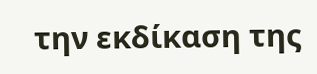την εκδίκαση της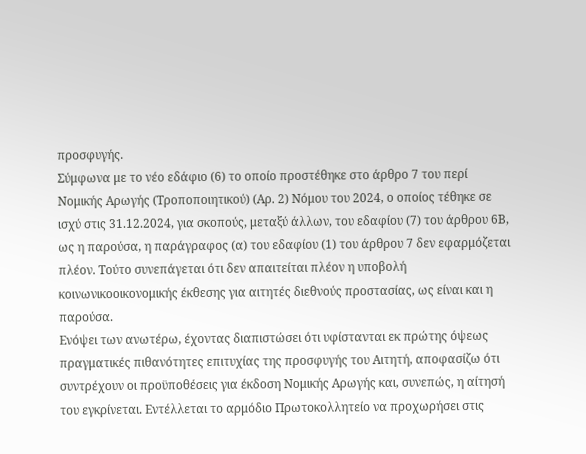προσφυγής.
Σύμφωνα με το νέο εδάφιο (6) το οποίο προστέθηκε στο άρθρο 7 του περί Νομικής Αρωγής (Τροποποιητικού) (Αρ. 2) Νόμου του 2024, ο οποίος τέθηκε σε ισχύ στις 31.12.2024, για σκοπούς, μεταξύ άλλων, του εδαφίου (7) του άρθρου 6Β, ως η παρούσα, η παράγραφος (α) του εδαφίου (1) του άρθρου 7 δεν εφαρμόζεται πλέον. Τούτο συνεπάγεται ότι δεν απαιτείται πλέον η υποβολή κοινωνικοοικονομικής έκθεσης για αιτητές διεθνούς προστασίας, ως είναι και η παρούσα.
Ενόψει των ανωτέρω, έχοντας διαπιστώσει ότι υφίστανται εκ πρώτης όψεως πραγματικές πιθανότητες επιτυχίας της προσφυγής του Αιτητή, αποφασίζω ότι συντρέχουν οι προϋποθέσεις για έκδοση Νομικής Αρωγής και, συνεπώς, η αίτησή του εγκρίνεται. Εντέλλεται το αρμόδιο Πρωτοκολλητείο να προχωρήσει στις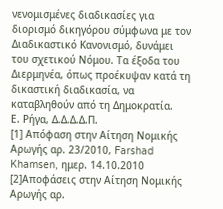νενομισμένες διαδικασίες για διορισμό δικηγόρου σύμφωνα με τον Διαδικαστικό Κανονισμό, δυνάμει του σχετικού Νόμου. Τα έξοδα του Διερμηνέα, όπως προέκυψαν κατά τη δικαστική διαδικασία, να καταβληθούν από τη Δημοκρατία.
Ε. Ρήγα, Δ.Δ.Δ.Δ.Π.
[1] Απόφαση στην Αίτηση Νομικής Αρωγής αρ. 23/2010, Farshad Khamsen, ημερ. 14.10.2010
[2]Αποφάσεις στην Αίτηση Νομικής Αρωγής αρ.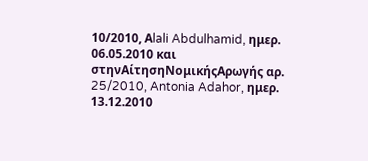10/2010, Αlali Abdulhamid, ημερ. 06.05.2010 και στηνΑίτησηΝομικήςΑρωγής αρ. 25/2010, Antonia Adahor, ημερ. 13.12.2010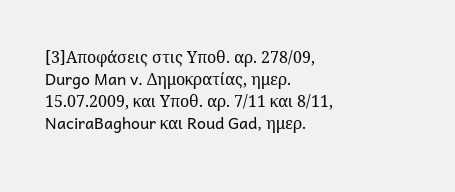[3]Αποφάσεις στις Yπoθ. αρ. 278/09, Durgo Man v. Δημοκρατίας, ημερ. 15.07.2009, και Yπoθ. αρ. 7/11 και 8/11, NaciraBaghour και Roud Gad, ημερ.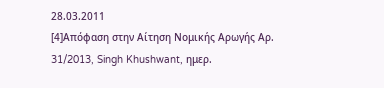28.03.2011
[4]Απόφαση στην Αίτηση Νομικής Αρωγής Αρ. 31/2013, Singh Khushwant, ημερ.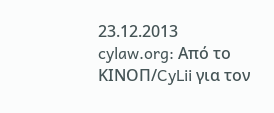23.12.2013
cylaw.org: Από το ΚΙΝOΠ/CyLii για τον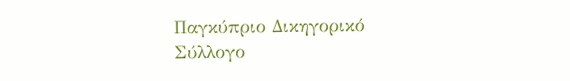Παγκύπριο Δικηγορικό Σύλλογο